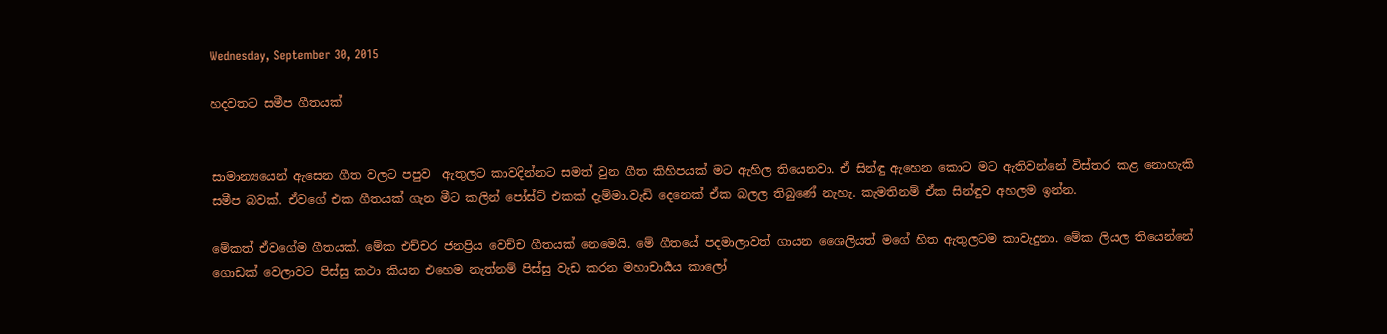Wednesday, September 30, 2015

හදවතට සමීප ගීතයක්


සාමාන්‍යයෙන් ඇසෙන ගීත වලට පපුව  ඇතුලට කාවදින්නට සමත් වුන ගීත කිහිපයක් මට ඇහිල තියෙනවා. ඒ සින්ඳු ඇහෙන කොට මට ඇතිවන්නේ විස්තර කළ නොහැකි සමීප බවක්. ඒවගේ එක ගීතයක් ගැන මීට කලින් පෝස්ට් එකක් දැම්මා.වැඩි දෙනෙක් ඒක බලල තිබුණේ නැහැ. කැමතිනම් ඒක සින්ඳුව අහලම ඉන්න.

මේකත් ඒවගේම ගීතයක්. මේක එච්චර ජනප්‍රිය වෙච්ච ගීතයක් නෙමෙයි. මේ ගීතයේ පදමාලාවත් ගායන ශෛලියත් මගේ හිත ඇතුලටම කාවැදුනා. මේක ලියල තියෙන්නේ ගොඩක් වෙලාවට පිස්සු කථා කියන එහෙම නැත්නම් පිස්සු වැඩ කරන මහාචාර්‍යය කාලෝ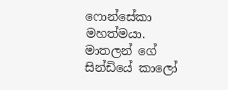ෆොන්සේකා මහත්මයා. මාතලන් ගේ සින්ඩියේ කාලෝ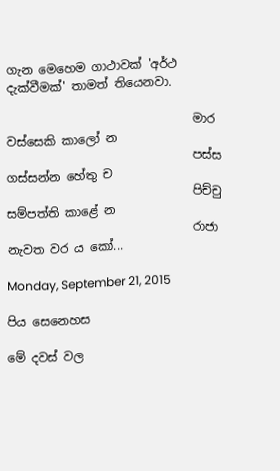ගැන මෙහෙම ගාථාවක් 'අර්ථ දැක්වීමක්' තාමත් තියෙනවා.

                               මාර වස්සෙකි කාලෝ න
                               පස්ස ගස්සන්න හේතු ච
                               පිච්චු සම්පත්ති කාළේ න
                               රාජා නැවත වර ය කෝ...

Monday, September 21, 2015

පිය සෙනෙහස

මේ දවස් වල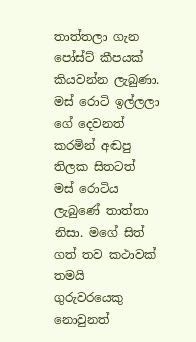තාත්තලා ගැන පෝස්ට් කීපයක් කියවන්න ලැබුණා.  මස් රොටි ඉල්ලලා ගේ දෙවනත් කරමින් අඬපු තිලක සිතටත් මස් රොටිය ලැබුණේ තාත්තා නිසා. මගේ සිත් ගත් තව කථාවක් තමයි ගුරුවරයෙකු නොවුනත්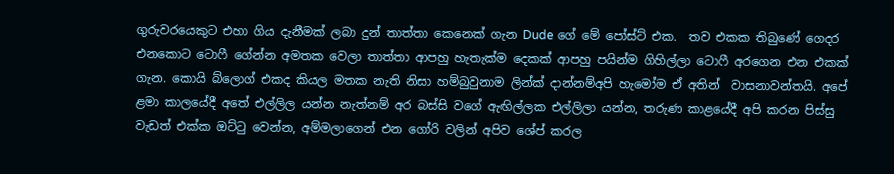ගුරුවරයෙකුට එහා ගිය දැනීමක් ලබා දුන් තාත්තා කෙනෙක් ගැන Dude ගේ මේ පෝස්ට් එක.  තව එකක තිබුණේ ගෙදර එනකොට ටොෆී ගේන්න අමතක වෙලා තාත්තා ආපහු හැතැක්ම දෙකක් ආපහු පයින්ම ගිහිල්ලා ටොෆී අරගෙන එන එකක් ගැන. කොයි බ්ලොග් එකද කියල මතක නැති නිසා හම්බුවුනාම ලින්ක් දාන්නම්අපි හැමෝම ඒ අතින්  වාසනාවන්තයි. අපේ ළමා කාලයේදී අතේ එල්ලිල යන්න නැත්නම් අර බස්සි වගේ ඇඟිල්ලක එල්ලිලා යන්න, තරුණ කාළයේදී අපි කරන පිස්සු වැඩත් එක්ක ඔට්ටු වෙන්න, අම්මලාගෙන් එන ගෝරි වලින් අපිව ශේප් කරල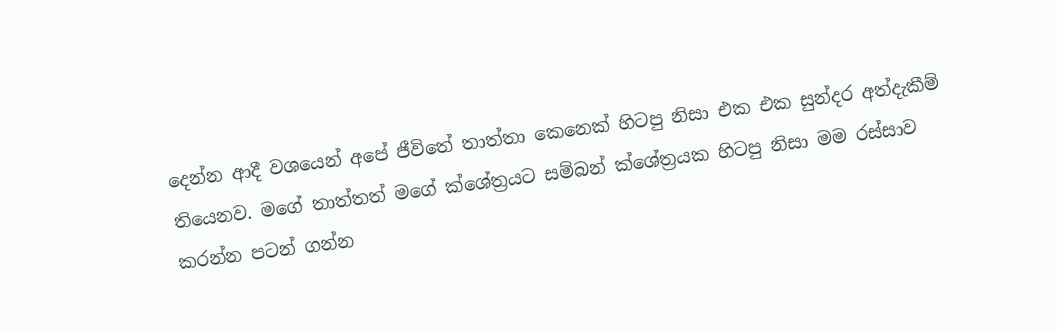දෙන්න ආදී වශයෙන් අපේ ජීවිතේ තාත්තා කෙනෙක් හිටපු නිසා එක එක සුන්දර අත්දැකීම් තියෙනව. මගේ තාත්තත් මගේ ක්ශේත්‍රයට සම්බන් ක්ශේත්‍රයක හිටපු නිසා මම රස්සාව කරන්න පටන් ගන්න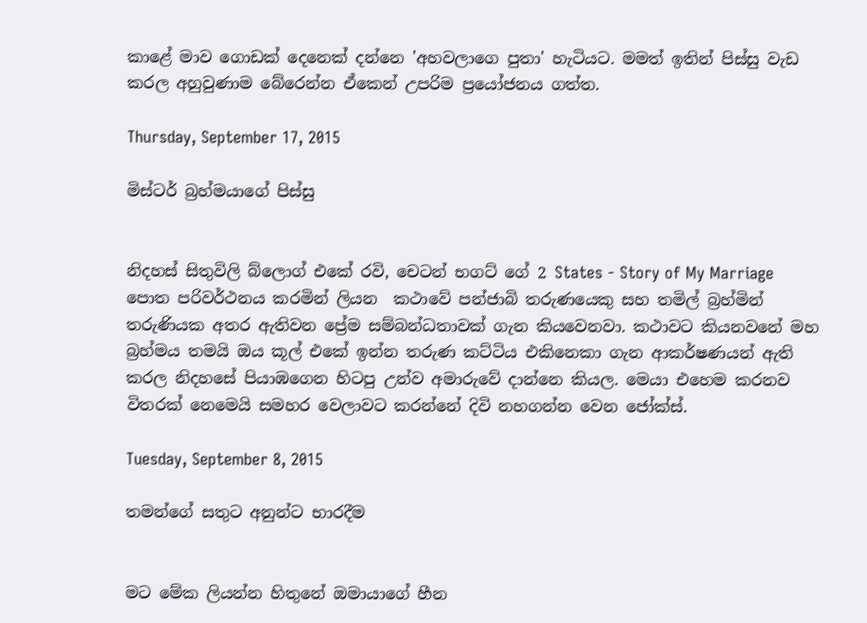කාළේ මාව ගොඩක් දෙනෙක් දන්නෙ 'අහවලාගෙ පුතා' හැටියට. මමත් ඉතින් පිස්සු වැඩ කරල අහුවුණාම බේරෙන්න ඒකෙන් උපරිම ප්‍රයෝජනය ගත්ත.

Thursday, September 17, 2015

මිස්ටර් බ්‍රහ්මයාගේ පිස්සු


නිදහස් සිතුවිලි බ්ලොග් එකේ රවි, චෙටන් භගට් ගේ 2 States - Story of My Marriage  පොත පරිවර්ථනය කරමින් ලියන  කථාවේ පන්ජාබි තරුණයෙකු සහ තමිල් බ්‍රහ්මින් තරුණියක අතර ඇතිවන ප්‍රේම සම්බන්ධතාවක් ගැන කියවෙනවා. කථාවට කියනවනේ මහ බ්‍රහ්මය තමයි ඔය කූල් එකේ ඉන්න තරුණ කට්ටිය එකිනෙකා ගැන ආකර්ෂණයන් ඇති කරල නිදහසේ පියාඹගෙන හිටපු උන්ව අමාරුවේ දාන්නෙ කියල. මෙයා එහෙම කරනව විතරක් නෙමෙයි සමහර වෙලාවට කරන්නේ දිවි නහගන්න වෙන ජෝක්ස්.

Tuesday, September 8, 2015

තමන්ගේ සතුට අනුන්ට භාරදීම


මට මේක ලියන්න හිතුනේ ඔමායාගේ හීන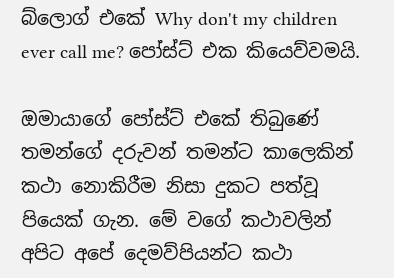බ්ලොග් එකේ Why don't my children ever call me? පෝස්ට් එක කියෙව්වමයි.

ඔමායාගේ පෝස්ට් එකේ තිබුණේ තමන්ගේ දරුවන් තමන්ට කාලෙකින් කථා නොකිරීම නිසා දුකට පත්වූ පියෙක් ගැන. මේ වගේ කථාවලින් අපිට අපේ දෙමව්පියන්ට කථා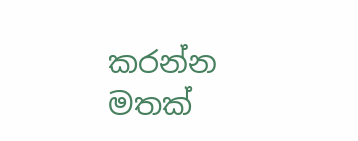කරන්න මතක්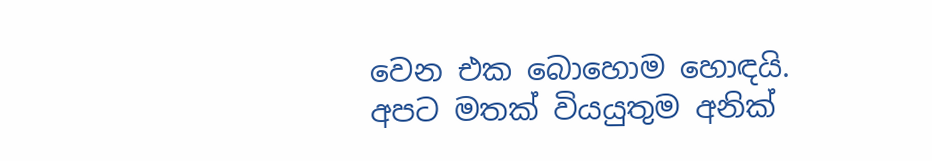වෙන එක බොහොම හොඳයි. අපට මතක් වියයුතුම අනික්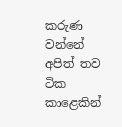කරුණ වන්නේ අපිත් තව ටික කාළෙකින්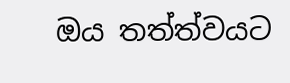ඔය තත්ත්වයට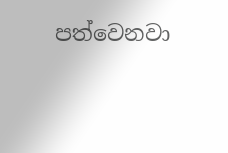පත්වෙනවා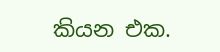කියන එක.